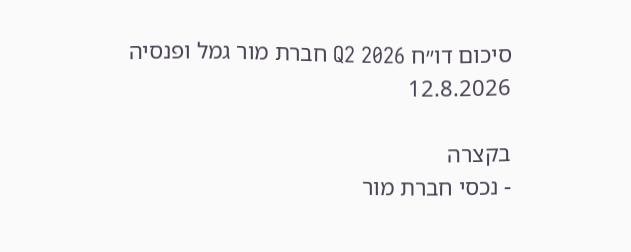סיכום דו״ח Q2 2026 חברת מור גמל ופנסיה
12.8.2026

בקצרה
- נכסי חברת מור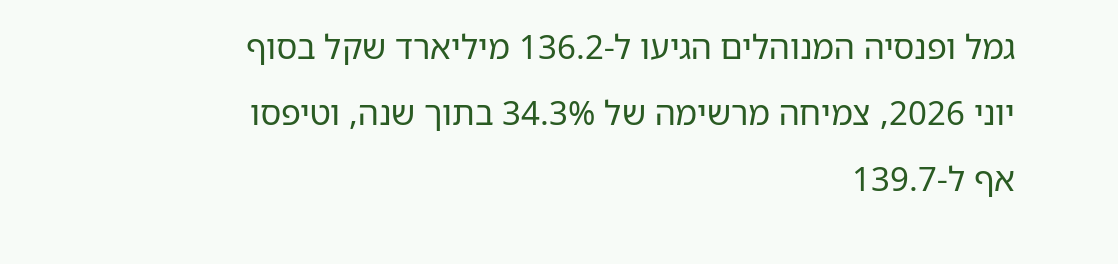גמל ופנסיה המנוהלים הגיעו ל-136.2 מיליארד שקל בסוף יוני 2026, צמיחה מרשימה של 34.3% בתוך שנה, וטיפסו אף ל-139.7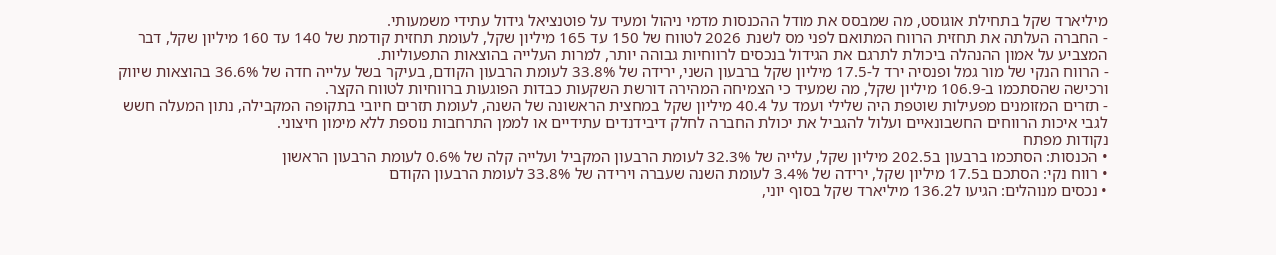מיליארד שקל בתחילת אוגוסט, מה שמבסס את מודל ההכנסות מדמי ניהול ומעיד על פוטנציאל גידול עתידי משמעותי.
- החברה העלתה את תחזית הרווח המתואם לפני מס לשנת 2026 לטווח של 150 עד 165 מיליון שקל, לעומת תחזית קודמת של 140 עד 160 מיליון שקל, דבר המצביע על אמון ההנהלה ביכולת לתרגם את הגידול בנכסים לרווחיות גבוהה יותר, למרות העלייה בהוצאות התפעוליות.
- הרווח הנקי של מור גמל ופנסיה ירד ל-17.5 מיליון שקל ברבעון השני, ירידה של 33.8% לעומת הרבעון הקודם, בעיקר בשל עלייה חדה של 36.6% בהוצאות שיווק ורכישה שהסתכמו ב-106.9 מיליון שקל, מה שמעיד כי הצמיחה המהירה דורשת השקעות כבדות הפוגעות ברווחיות לטווח הקצר.
- תזרים המזומנים מפעילות שוטפת היה שלילי ועמד על 40.4 מיליון שקל במחצית הראשונה של השנה, לעומת תזרים חיובי בתקופה המקבילה, נתון המעלה חשש לגבי איכות הרווחים החשבונאיים ועלול להגביל את יכולת החברה לחלק דיבידנדים עתידיים או לממן התרחבות נוספת ללא מימון חיצוני.
נקודות מפתח
• הכנסות: הסתכמו ברבעון ב202.5 מיליון שקל, עלייה של 32.3% לעומת הרבעון המקביל ועלייה קלה של 0.6% לעומת הרבעון הראשון
• רווח נקי: הסתכם ב17.5 מיליון שקל, ירידה של 3.4% לעומת השנה שעברה וירידה של 33.8% לעומת הרבעון הקודם
• נכסים מנוהלים: הגיעו ל136.2 מיליארד שקל בסוף יוני,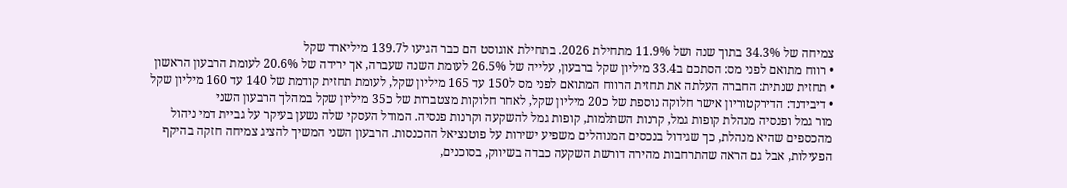צמיחה של 34.3% בתוך שנה ושל 11.9% מתחילת 2026. בתחילת אוגוסט הם כבר הגיעו ל139.7 מיליארד שקל
• רווח מתואם לפני מס: הסתכם ב33.4 מיליון שקל ברבעון, עלייה של 26.5% לעומת השנה שעברה, אך ירידה של 20.6% לעומת הרבעון הראשון
• תחזית שנתית: החברה העלתה את תחזית הרווח המתואם לפני מס ל150 עד 165 מיליון שקל, לעומת תחזית קודמת של 140 עד 160 מיליון שקל
• דיבידנד: הדירקטוריון אישר חלוקה נוספת של כ20 מיליון שקל, לאחר חלוקות מצטברות של כ35 מיליון שקל במהלך הרבעון השני
מור גמל ופנסיה מנהלת קופות גמל, קרנות השתלמות, קופות גמל להשקעה וקרנות פנסיה. המודל העסקי שלה נשען בעיקר על גביית דמי ניהול מהכספים שהיא מנהלת, כך שגידול בנכסים המנוהלים משפיע ישירות על פוטנציאל ההכנסות. הרבעון השני המשיך להציג צמיחה חזקה בהיקף הפעילות, אבל גם הראה שהתרחבות מהירה דורשת השקעה כבדה בשיווק, בסוכנים,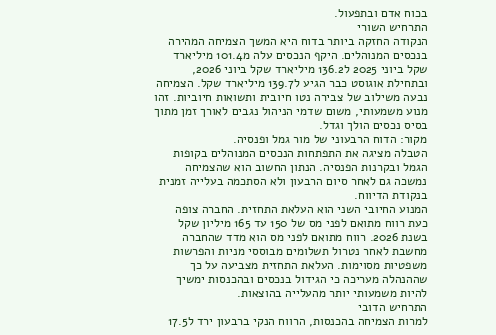בכוח אדם ובתפעול.
התרחיש השורי
הנקודה החזקה ביותר בדוח היא המשך הצמיחה המהירה בנכסים המנוהלים. היקף הנכסים עלה מ101.4 מיליארד שקל ביוני 2025 ל136.2 מיליארד שקל ביוני 2026, ובתחילת אוגוסט כבר הגיע ל139.7 מיליארד שקל. הצמיחה נבעה משילוב של צבירה נטו חיובית ותשואות חיוביות. זהו מנוע משמעותי, משום שדמי הניהול נגבים לאורך זמן מתוך בסיס נכסים הולך וגדל.
מקור: הדוח הרבעוני של מור גמל ופנסיה.
הטבלה מציגה את התפתחות הנכסים המנוהלים בקופות הגמל ובקרנות הפנסיה. הנתון החשוב הוא שהצמיחה נמשכה גם לאחר סיום הרבעון ולא הסתכמה בעלייה זמנית בנקודת הדיווח.
המנוע החיובי השני הוא העלאת התחזית. החברה צופה כעת רווח מתואם לפני מס של 150 עד 165 מיליון שקל בשנת 2026. רווח מתואם לפני מס הוא מדד שהחברה מחשבת לאחר נטרול תשלומים מבוססי מניות והפרשות משפטיות מסוימות. העלאת התחזית מצביעה על כך שההנהלה מעריכה כי הגידול בנכסים ובהכנסות ימשיך להיות משמעותי יותר מהעלייה בהוצאות.
התרחיש הדובי
למרות הצמיחה בהכנסות, הרווח הנקי ברבעון ירד ל17.5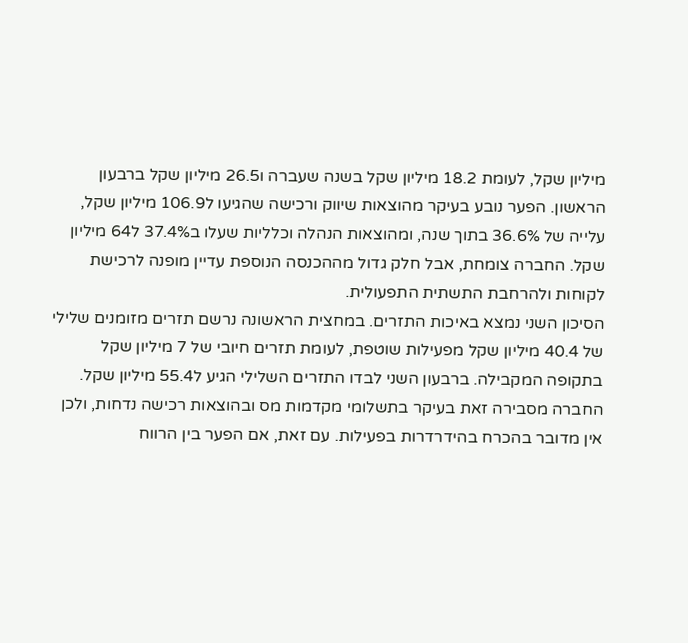מיליון שקל, לעומת 18.2 מיליון שקל בשנה שעברה ו26.5 מיליון שקל ברבעון הראשון. הפער נובע בעיקר מהוצאות שיווק ורכישה שהגיעו ל106.9 מיליון שקל, עלייה של 36.6% בתוך שנה, ומהוצאות הנהלה וכלליות שעלו ב37.4% ל64 מיליון שקל. החברה צומחת, אבל חלק גדול מההכנסה הנוספת עדיין מופנה לרכישת לקוחות ולהרחבת התשתית התפעולית.
הסיכון השני נמצא באיכות התזרים. במחצית הראשונה נרשם תזרים מזומנים שלילי של 40.4 מיליון שקל מפעילות שוטפת, לעומת תזרים חיובי של 7 מיליון שקל בתקופה המקבילה. ברבעון השני לבדו התזרים השלילי הגיע ל55.4 מיליון שקל. החברה מסבירה זאת בעיקר בתשלומי מקדמות מס ובהוצאות רכישה נדחות, ולכן אין מדובר בהכרח בהידרדרות בפעילות. עם זאת, אם הפער בין הרווח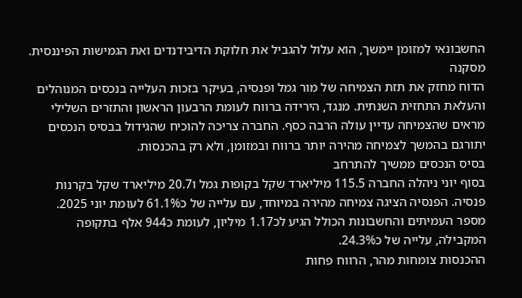החשבונאי למזומן יימשך, הוא עלול להגביל את חלוקת הדיבידנדים ואת הגמישות הפיננסית.
מסקנה
הדוח מחזק את תזת הצמיחה של מור גמל ופנסיה, בעיקר בזכות העלייה בנכסים המנוהלים והעלאת התחזית השנתית. מנגד, הירידה ברווח לעומת הרבעון הראשון והתזרים השלילי מראים שהצמיחה עדיין עולה הרבה כסף. החברה צריכה להוכיח שהגידול בבסיס הנכסים יתורגם בהמשך לצמיחה מהירה יותר ברווח ובמזומן, ולא רק בהכנסות.
בסיס הנכסים ממשיך להתרחב
בסוף יוני ניהלה החברה 115.5 מיליארד שקל בקופות גמל ו20.7 מיליארד שקל בקרנות פנסיה. הפנסיה הציגה צמיחה מהירה במיוחד, עם עלייה של כ61.1% לעומת יוני 2025. מספר העמיתים והחשבונות הכולל הגיע לכ1.17 מיליון, לעומת כ944 אלף בתקופה המקבילה, עלייה של כ24.3%.
ההכנסות צומחות מהר, הרווח פחות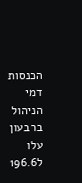הכנסות דמי הניהול ברבעון עלו ל196.6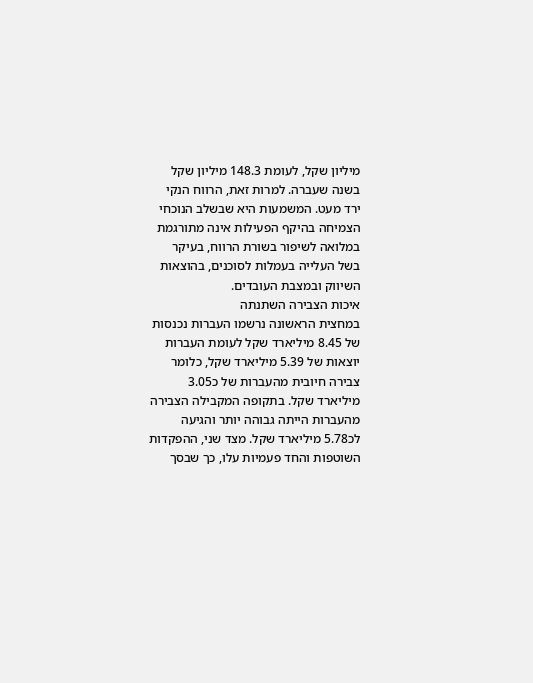מיליון שקל, לעומת 148.3 מיליון שקל בשנה שעברה. למרות זאת, הרווח הנקי ירד מעט. המשמעות היא שבשלב הנוכחי הצמיחה בהיקף הפעילות אינה מתורגמת במלואה לשיפור בשורת הרווח, בעיקר בשל העלייה בעמלות לסוכנים, בהוצאות השיווק ובמצבת העובדים.
איכות הצבירה השתנתה
במחצית הראשונה נרשמו העברות נכנסות של 8.45 מיליארד שקל לעומת העברות יוצאות של 5.39 מיליארד שקל, כלומר צבירה חיובית מהעברות של כ3.05 מיליארד שקל. בתקופה המקבילה הצבירה מהעברות הייתה גבוהה יותר והגיעה לכ5.78 מיליארד שקל. מצד שני, ההפקדות השוטפות והחד פעמיות עלו, כך שבסך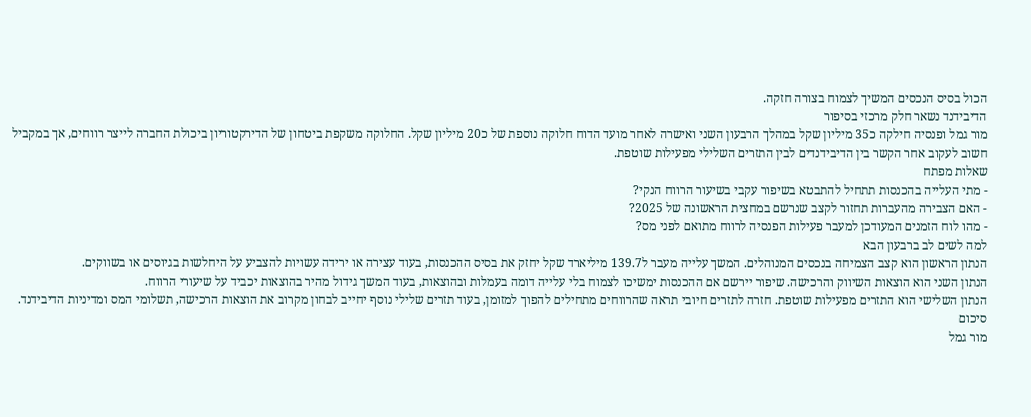הכול בסיס הנכסים המשיך לצמוח בצורה חזקה.
הדיבידנד נשאר חלק מרכזי בסיפור
מור גמל ופנסיה חילקה כ35 מיליון שקל במהלך הרבעון השני ואישרה לאחר מועד הדוח חלוקה נוספת של כ20 מיליון שקל. החלוקה משקפת ביטחון של הדירקטוריון ביכולת החברה לייצר רווחים, אך במקביל חשוב לעקוב אחר הקשר בין הדיבידנדים לבין התזרים השלילי מפעילות שוטפת.
שאלות מפתח
- מתי העלייה בהכנסות תתחיל להתבטא בשיפור עקבי בשיעור הרווח הנקי?
- האם הצבירה מהעברות תחזור לקצב שנרשם במחצית הראשונה של 2025?
- מהו לוח הזמנים המעודכן למעבר פעילות הפנסיה לרווח מתואם לפני מס?
למה לשים לב ברבעון הבא
הנתון הראשון הוא קצב הצמיחה בנכסים המנוהלים. המשך עלייה מעבר ל139.7 מיליארד שקל יחזק את בסיס ההכנסות, בעוד עצירה או ירידה עשויות להצביע על היחלשות בגיוסים או בשווקים.
הנתון השני הוא הוצאות השיווק והרכישה. שיפור יירשם אם ההכנסות ימשיכו לצמוח בלי עלייה דומה בעמלות ובהוצאות, בעוד המשך גידול מהיר בהוצאות יכביד על שיעורי הרווח.
הנתון השלישי הוא התזרים מפעילות שוטפת. חזרה לתזרים חיובי תראה שהרווחים מתחילים להפוך למזומן, בעוד תזרים שלילי נוסף יחייב לבחון מקרוב את הוצאות הרכישה, תשלומי המס ומדיניות הדיבידנד.
סיכום
מור גמל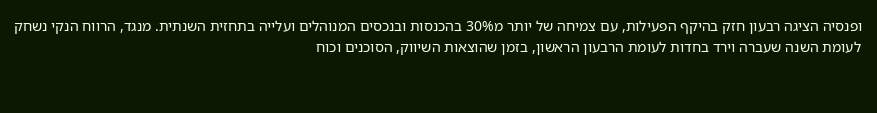ופנסיה הציגה רבעון חזק בהיקף הפעילות, עם צמיחה של יותר מ30% בהכנסות ובנכסים המנוהלים ועלייה בתחזית השנתית. מנגד, הרווח הנקי נשחק לעומת השנה שעברה וירד בחדות לעומת הרבעון הראשון, בזמן שהוצאות השיווק, הסוכנים וכוח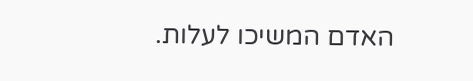האדם המשיכו לעלות.